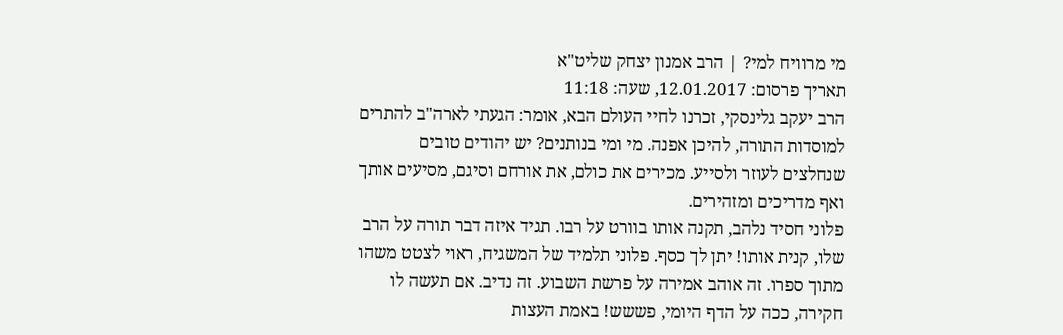מי מרוויח למי? | הרב אמנון יצחק שליט"א
תאריך פרסום: 12.01.2017, שעה: 11:18
הרב יעקב גלינסקי, זכרנו לחיי העולם הבא, אומר: הגעתי לארה"ב להתרים למוסדות התורה, להיכן אפנה. מי ומי בנותנים? יש יהודים טובים שנחלצים לעוזר ולסייע. מכירים את כולם, את אורחם וסיגם, מסיעים אותך ואף מדריכים ומזהירים.
פלוני חסיד נלהב, תקנה אותו בוורט על רבו. תגיד איזה דבר תורה על הרב שלו, קנית אותו! יתן לך כסף. פלוני תלמיד של המשגיח, ראוי לצטט משהו מתוך ספרו. זה אוהב אמירה על פרשת השבוע. זה נדיב. אם תעשה לו חקירה, ככה על הדף היומי, פששש! באמת העצות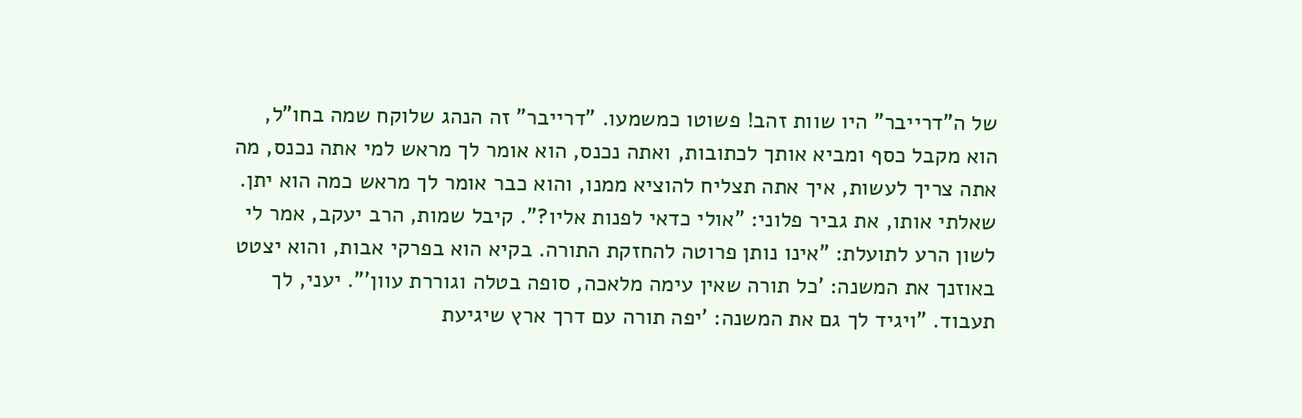של ה"דרייבר" היו שוות זהב! פשוטו כמשמעו. "דרייבר" זה הנהג שלוקח שמה בחו"ל, הוא מקבל כסף ומביא אותך לכתובות, ואתה נכנס, הוא אומר לך מראש למי אתה נכנס, מה אתה צריך לעשות, איך אתה תצליח להוציא ממנו, והוא כבר אומר לך מראש כמה הוא יתן.
שאלתי אותו, את גביר פלוני: "אולי כדאי לפנות אליו?". קיבל שמות, הרב יעקב, אמר לי לשון הרע לתועלת: "אינו נותן פרוטה להחזקת התורה. בקיא הוא בפרקי אבות, והוא יצטט באוזנך את המשנה: 'כל תורה שאין עימה מלאכה, סופה בטלה וגוררת עוון'". יעני, לך תעבוד. "ויגיד לך גם את המשנה: 'יפה תורה עם דרך ארץ שיגיעת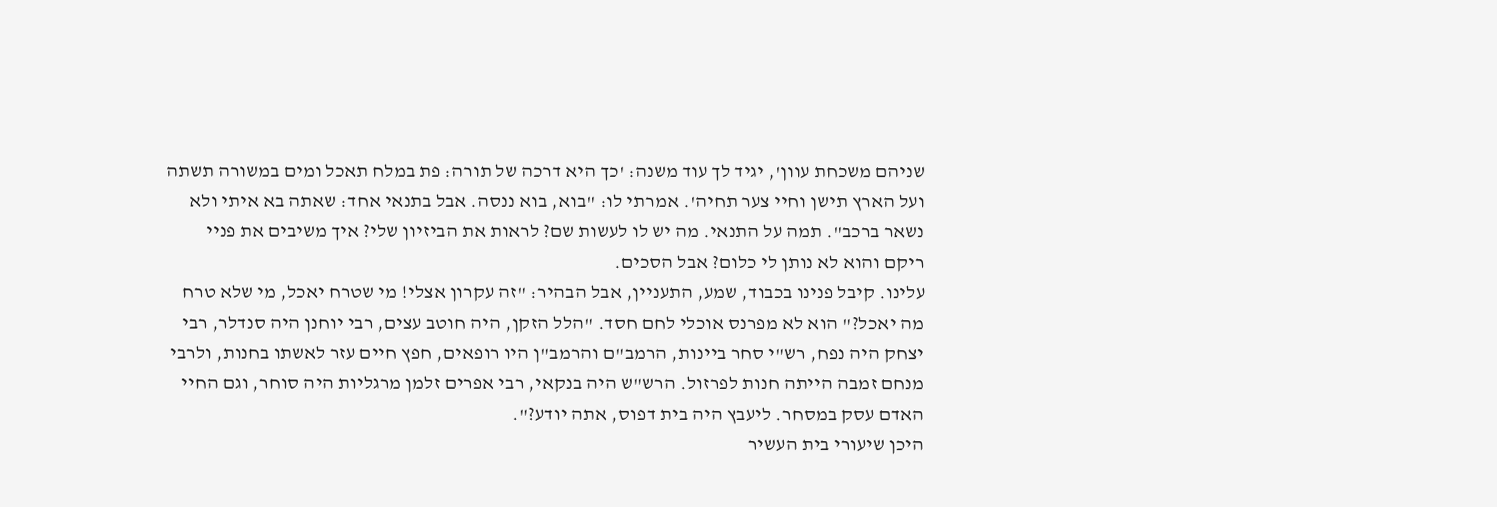שניהם משכחת עוון', יגיד לך עוד משנה: 'כך היא דרכה של תורה: פת במלח תאכל ומים במשורה תשתה ועל הארץ תישן וחיי צער תחיה'. אמרתי לו: "בוא, בוא ננסה. אבל בתנאי אחד: שאתה בא איתי ולא נשאר ברכב". תמה על התנאי. מה יש לו לעשות שם? לראות את הביזיון שלי? איך משיבים את פניי ריקם והוא לא נותן לי כלום? אבל הסכים.
עלינו. קיבל פנינו בכבוד, שמע, התעניין, אבל הבהיר: "זה עקרון אצלי! מי שטרח יאכל, מי שלא טרח מה יאכל?" הוא לא מפרנס אוכלי לחם חסד. "הלל הזקן, היה חוטב עצים, רבי יוחנן היה סנדלר, רבי יצחק היה נפח, רש"י סחר ביינות, הרמב"ם והרמב"ן היו רופאים, חפץ חיים עזר לאשתו בחנות, ולרבי מנחם זמבה הייתה חנות לפרזול. הרש"ש היה בנקאי, רבי אפרים זלמן מרגליות היה סוחר, וגם החיי האדם עסק במסחר. ליעבץ היה בית דפוס, אתה יודע?".
היכן שיעורי בית העשיר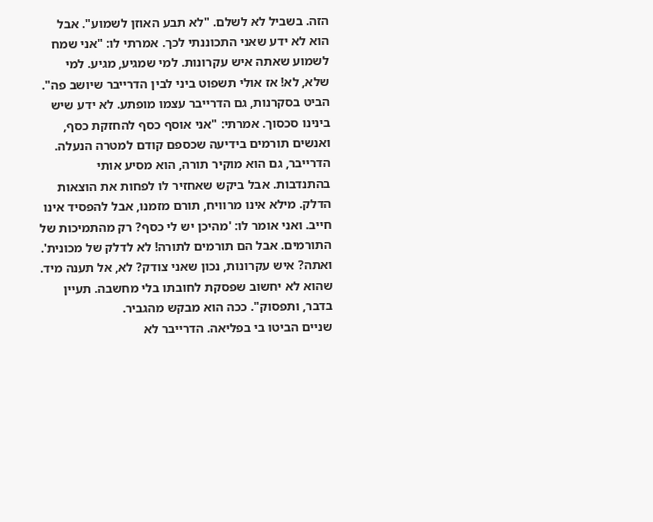הזה. בשביל לא לשלם. "לא תבע האוזן לשמוע". אבל הוא לא ידע שאני התכוננתי לכך. אמרתי לו: "אני שמח לשמוע שאתה איש עקרונות. למי שמגיע, מגיע. למי שלא, לא! אז אולי תשפוט ביני לבין הדרייבר שיושב פה". הביט בסקרנות, גם הדרייבר עצמו מופתע. לא ידע שיש בינינו סכסוך. אמרתי: "אני אוסף כסף להחזקת כסף, ואנשים תורמים בידיעה שכספם קודם למטרה הנעלה. הדרייבר, גם הוא מוקיר תורה, הוא מסיע אותי בהתנדבות. אבל ביקש שאחזיר לו לפחות את הוצאות הדלק. מילא אינו מרוויח, תורם מזמנו, אבל להפסיד אינו חייב. ואני אומר לו: 'מהיכן יש לי כסף? רק מהתמיכות של התורמים. אבל הם תורמים לתורה! לא לדלק של מכונית'. ואתה? איש עקרונות, נכון שאני צודק? לא, אל תענה מיד. שהוא לא יחשוב שפסקת לחובתו בלי מחשבה. תעיין בדבר, ותפסוק". ככה הוא מבקש מהגביר.
שניים הביטו בי בפליאה. הדרייבר לא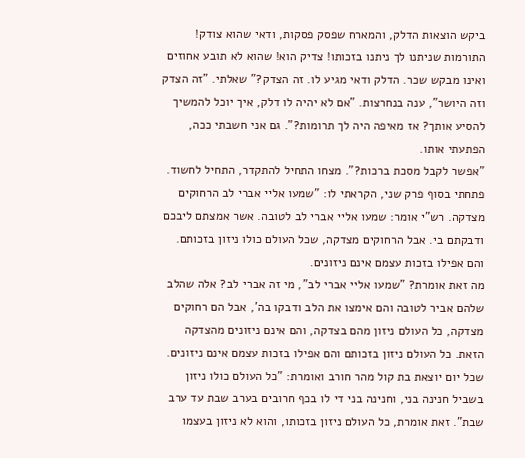ביקש הוצאות הדלק, והמארח שפסק פסקות, ודאי שהוא צודק! התורמות שניתנו לך ניתנו בזכותו! צדיק הוא! שהוא לא תובע אחוזים ואינו מבקש שכר. הדלק ודאי מגיע לו. זה הצדק?" שאלתי. "זה הצדק וזה היושר", ענה בנחרצות. "אם לא יהיה לו דלק, איך יוכל להמשיך להסיע אותך? אז מאיפה היה לך תרומות?". גם אני חשבתי ככה, הפתעתי אותו.
"אפשר לקבל מסכת ברכות?". מצחו התחיל להתקדר, התחיל לחשוד. פתחתי בסוף פרק שני, הקראתי לו: "שמעו אליי אברי לב הרחוקים מצדקה. רש"י אומר: שמעו אליי אברי לב לטובה. אשר אמצתם ליבכם ודבקתם בי. אבל הרחוקים מצדקה, שכל העולם כולו ניזון בזכותם. והם אפילו בזכות עצמם אינם ניזונים.
מה זאת אומרת? "שמעו אליי אברי לב", מי זה אברי לב? אלה שהלב שלהם אביר לטובה והם אימצו את הלב ודבקו בה', אבל הם רחוקים מצדקה, כל העולם ניזון מהם בצדקה, והם אינם ניזונים מהצדקה הזאת. כל העולם ניזון בזכותם והם אפילו בזכות עצמם אינם ניזונים. שכל יום יוצאת בת קול מהר חורב ואומרת: "כל העולם כולו ניזון בשביל חנינה בני, וחנינה בני די לו בכף חרובים בערב שבת עד ערב שבת". זאת אומרת, כל העולם ניזון בזכותו, והוא לא ניזון בעצמו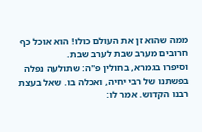ממה שהוא זן את העולם כולו! הוא אוכל כף חרובים מערב שבת לערב שבת.
וסיפרו בגמרא, בחולין פ"ה: שתולעה נפלה בפשתנו של רבי יחיה, ואכלה בו. שאל בעצת רבנו הקדוש. אמר לו: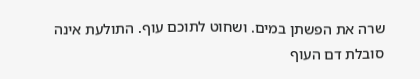שרה את הפשתן במים. ושחוט לתוכם עוף. התולעת אינה סובלת דם העוף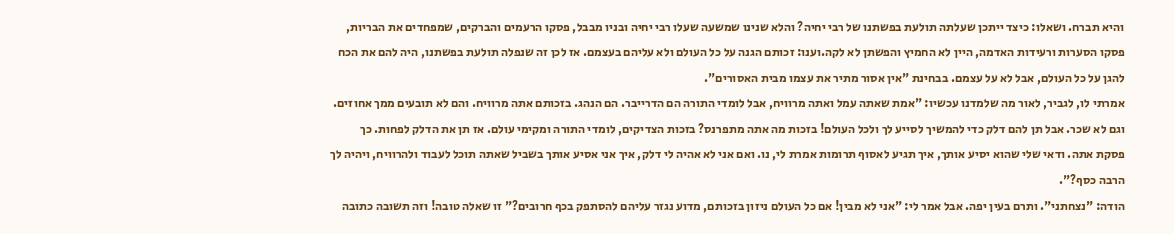והיא תברח. ושאלו: כיצד ייתכן שעלתה תולעת בפשתנו של רבי יחיה? והלא שנינו שמשעה שעלו רבי יחיה ובניו מבבל, פסקו הרעמים והברקים, שמפחדים את הבריות, פסקו הסערות ורעידות האדמה, היין לא החמיץ והפשתן לא לקה.וענו: זכותם הגנה על כל העולם ולא עליהם בעצמם. אז לכן זה שנפלה תולעת בפשתנו, היה להם את הכח להגן על כל העולם, אבל לא על עצמם. בבחינת "אין אסור מתיר את עצמו מבית האסורים".
אמרתי לו, לגביר, לאור מה שלמדנו עכשיו: "אמת שאתה עמל ואתה מרוויח, אבל לומדי התורה הם הדרייבר. הם הנהג. בזכותם אתה מרוויח. והם לא תובעים ממך אחוזים. וגם לא שכר. אבל תן להם דלק כדי להמשיך לסייע לך ולכל העולם! בזכות מה אתה מתפרנס? בזכות הצדיקים, לומדי התורה ומקימי עולם. אז תן את הדלק לפחות. כך פסקת אתה. ודאי שלי שהוא יסיע אותך, איך תגיע לאסוף תרומות אמרת לי, נו. ואם אני לא אהיה לי דלק, איך אני אסיע אותך בשביל שאתה תוכל לעבוד ולהרוויח, ויהיה לך הרבה כסף?".
הודה: "נצחתני". ותרם בעין יפה. אבל אמר לי: "אני לא מבין! אם כל העולם ניזון בזכותם, מדוע נגזר עליהם להסתפק בכף חרובים?" זו שאלה טובה! וזה תשובה כתובה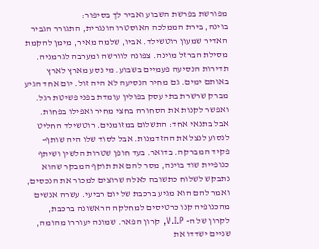מפורשת בפרשת השבוע ואביר לך בסיפור:
בוינה, בירת הממלכה האוסטרו הונגרית, התגורר הגביר האדיר שמעון רוטשילד. אביו, שלמה מאיר, מימן להקמת מסילת הברזל מוינה. צפונה לוורשה ומערבה לגרמניה. תדירות הנסיעה פעמיים בשבוע. מי נסע מארץ לארץ באותם ימים. גם מחיר הנסיעה לא היה זול. יום אחד הגיע מברק שרשרת בתי עסק בפולין עומדת בפני פשיטת רגל. ואפשר לקנות את הסחורה בחצי מחיר ואפילו בפחות. אבל בתנאי אחד: התשלום במזומנים. רוטשילד החליט לנסוע לנצל את ההזדמנות. אבל לסוד שלו היה שותף- פקיד המברקה. בדואר. בעד חופן שטרות הלשין ושיתף כנופיית שוד בוינה, מסר להם את תוקף המבקר שהוא נתבקש לשלוח כתשובה לאלה שרוצים למכור את הנכסים, ואמר להם הוא מגיע ברכבת של יום רביעי. עשרה אנשים מהכנופיה קנו כרטיסים למחלקה הראשונה ברכבת, לקרון של ה- V.I.P, קרון הפאר. שמונה יעוררו מהומה, שניים ישדדו את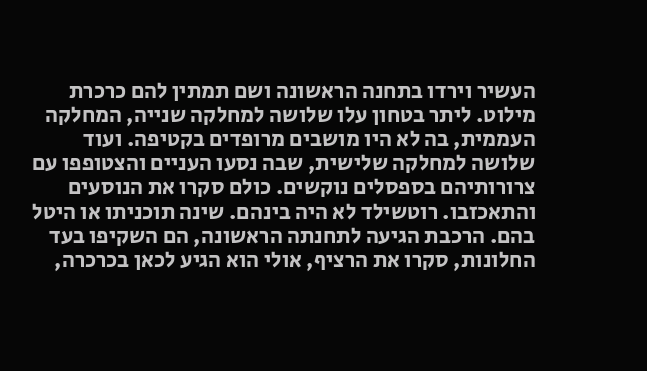העשיר וירדו בתחנה הראשונה ושם תמתין להם כרכרת מילוט. ליתר בטחון עלו שלושה למחלקה שנייה, המחלקה העממית, בה לא היו מושבים מרופדים בקטיפה. ועוד שלושה למחלקה שלישית, שבה נסעו העניים והצטופפו עם צרורותיהם בספסלים נוקשים. כולם סקרו את הנוסעים והתאכזבו. רוטשילד לא היה בינהם. שינה תוכניתו או היטל בהם. הרכבת הגיעה לתחנתה הראשונה, הם השקיפו בעד החלונות, סקרו את הרציף, אולי הוא הגיע לכאן בכרכרה,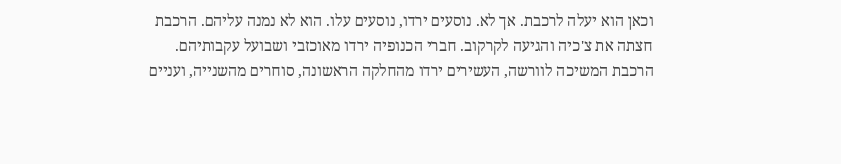וכאן הוא יעלה לרכבת. אך לא. נוסעים ירדו, נוסעים עלו. הוא לא נמנה עליהם. הרכבת חצתה את צ'כיה והגיעה לקרקוב. חברי הכנופיה ירדו מאוכזבי ושבועל עקבותיהם. הרכבת המשיכה לוורשה, העשירים ירדו מהחלקה הראשונה, סוחרים מהשנייה, ועניים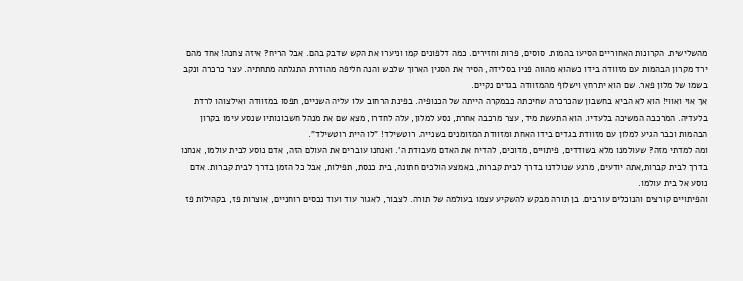מהשלישית. הקרונות האחוריים הסיעו בהמות. סוסים, פרות וחזירים. כמה דלפונים קמו וניערו את הקש שדבק בהם. אבל הריח? איזה צחנה! אחד מהם ירד מקרון הבהמות עם מזוודה בידו כשהוא מהווה פניו בסלידה, הסיר את הסגין הארוך שלבש והנה חליפה מהודרת התגלתה מתחתיה. עצר כרכרה ונקב בשמו של מלון פאר. שם הוא יתרחץ וישלוף מהמזוודה בגדים נקיים.
אך אוי ואווי! הוא לא הביא בחשבון שהכרכרה שחיכתה כבמקרה הייתה של הכנופיה. בפינת הרחוב עלו עליה השניים, תפסו במזוודה ואילצוהו לרדת בלעדיה. המרכבה המשיכה בלעדיו. הוא התעשת מיד, עצר מרכבה אחרת, נסע למלון, עלה לחדרו, מצא שם את מנהל חשבונותיו שנסע עימו בקרון הבהמות וכבר הגיע למלון עם מזוודת בגדים בידו האחת ומזוודת המזומנים בשנייה. רוטשילד! "לו היית רוטשילד".
ומה למדתי מזה? שעולמנו מלא בשודדים, פיתויים, מדוכים, להדיח את האדם מעבודת ה'. ואנחנו עוברים את העולם הזה, אדם נוסע לבית עולמו, אנחנו בדרך לבית קברות,אתה יודעים, מרגע שנולדנו בדרך לבית קברות, באמצע הולכים חתונה, בית כנסת, תפילות, אבל כל הזמן בדרך לבית קברות. אדם נוסע אל בית עולמו.
והפיתויים קורצים והנוכלים עורבים. בן תורה מבקש להשקיע עצמו בעולמה של תורה. לצבור, לאגור עוד ועוד נכסים רוחניים, אוצרות פז, בקהילות פז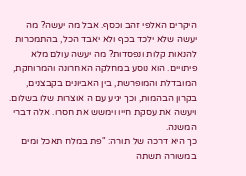היקרים האלפי זהב וכסף. אבל מה יעשה? מה יעשה שלא ילכד בכף ולא יאבד הכל, בהתמכרות להנאות קלות ונפסדות? מה יעשה עולם מלא פיתויים. הוא נוסע במחלקה האחרונה והמרוחקת, המובדלת והמופרשת, בין האביונים בקבצנים, בקרון הבהמות, וכך יגיע עם ה אוצרות שלו בשלום. ויעשה את עסקת חייו וימשש את חסרו. אלה דברי המשנה.
כך היא דרכה של תורה: "פת במלח תאכל ומים במשורה תשתה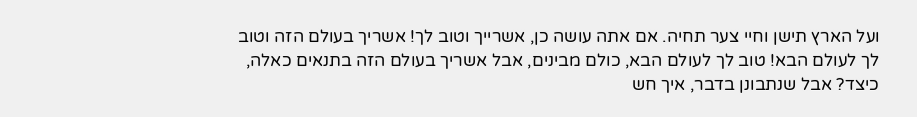ועל הארץ תישן וחיי צער תחיה. אם אתה עושה כן, אשרייך וטוב לך! אשריך בעולם הזה וטוב לך לעולם הבא! טוב לך לעולם הבא, כולם מבינים, אבל אשריך בעולם הזה בתנאים כאלה, כיצד? אבל שנתבונן בדבר, איך חש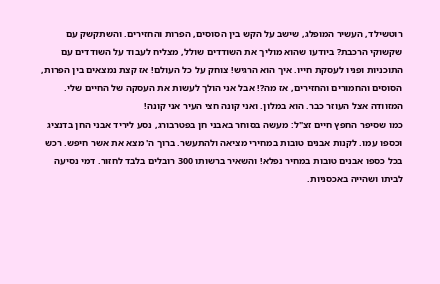רוטשילד, העשיר המופלג, שישב על הקש בין הסוסים, הפרות והחזירים. והשתקשק עם שקשוקי הרכבת? ביודעו שהוא מוליך את השודדים שולל, מצליח לעבוד על השודדים עם התוכניות ופניו לעסקת חייו. איך הוא הרגיש! צוחק על כל העולם! אז קצת נמצאים בין הפרות, הסוסים והחמורים והחזירים, אז מה?! אבל אני הולך לעשות את העסקה של החיים שלי. המזוודה אצל העוזר כבר. הוא במלון. ואני קונה חצי העיר אני קונה!
כמו שסיפר החפץ חיים זצ"ל: מעשה בסוחר באבני חן בפטרבורג, נסע ליריד אבני החן בדנציג וכספו עמו. לקנות אבנים טובות במחירי מציאה ולהתעשר. ברוך ה' מצא את אשר חיפש. רכש בכל כספו אבנים טובות במחיר נפלא! והשאיר ברשותו 300 רובלים בלבד לחזור. דמי נסיעה לביתו ושהייה באכסניות.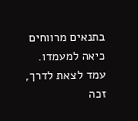בתנאים מרווחים כיאה למעמדו. עמד לצאת לדרך, זכה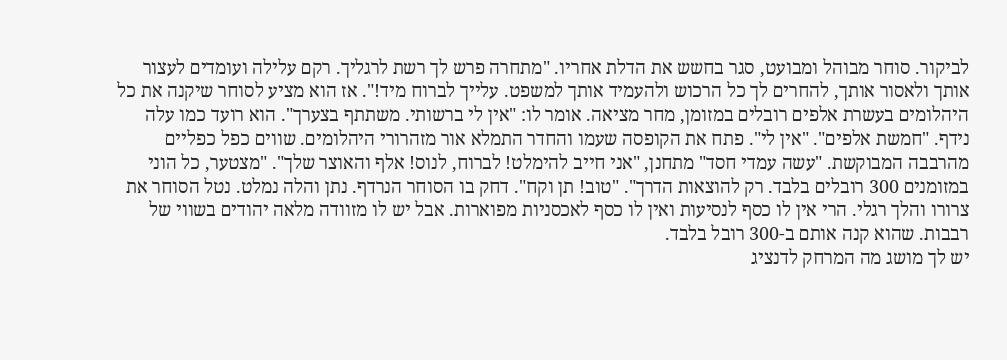לביקור. סוחר מבוהל ומבועט, סגר בחשש את הדלת אחריו. "מתחרה פרש לך רשת לרגליך. רקם עלילה ועומדים לעצור אותך ולאסור אותך, להחרים לך כל הרכוש ולהעמיד אותך למשפט. עלייך לברוח מיד!". אז הוא מציע לסוחר שיקנה את כל היהלומים בעשרת אלפים רובלים במזומן, מחר מציאה. אומר לו: "אין לי ברשותי. משתתף בצערך". הוא רועד כמו עלה נידף. "חמשת אלפים". "אין לי". פתח את הקופסה שעמו והחדר התמלא אור מזהרורי היהלומים. שווים כפל כפליים מהרבבה המבוקשת. "עשה עמדי חסד" מתחנן, "אני חייב להימלט! לברוח, לנוס! אלף והאוצר שלך". "מצטער, כל הוני במזומנים 300 רובלים בלבד. רק להוצאות הדרך". "טוב! תן וקח". דחק בו הסוחר הנרדף. נתן והלה נמלט. נטל הסוחר את צרורו והלך רגלי. הרי אין לו כסף לנסיעות ואין לו כסף לאכסניות מפוארות. אבל יש לו מזוודה מלאה יהודים בשווי של רבבות. שהוא קנה אותם ב-300 רובל בלבד.
יש לך מושג מה המרחק לדנציג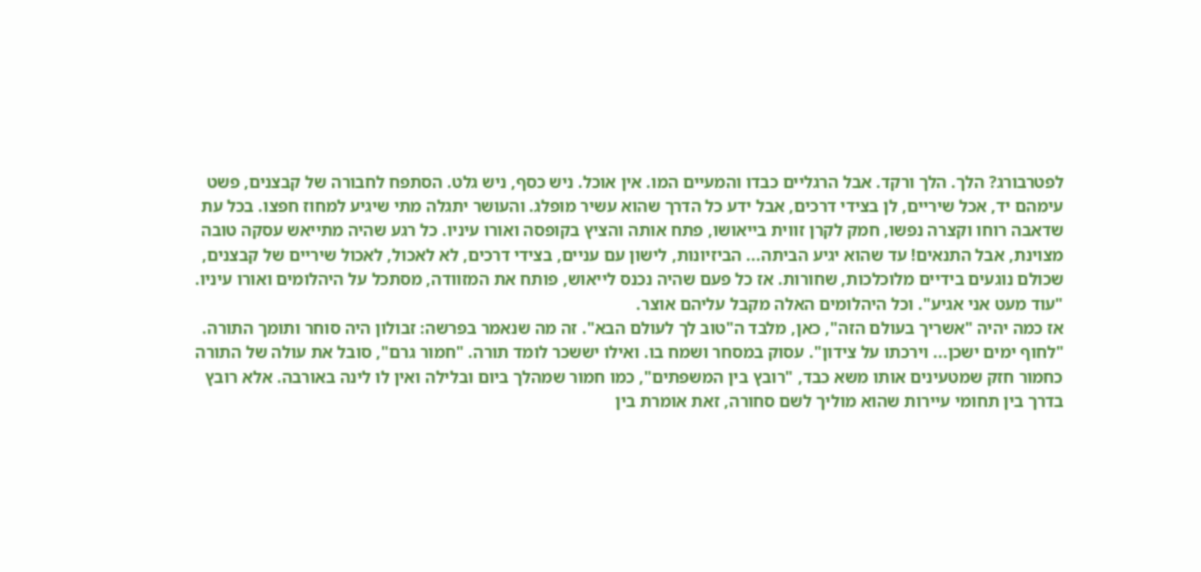לפטרבורג? הלך. הלך ורקד. אבל הרגליים כבדו והמעיים המו. אין אוכל. ניש כסף, ניש גלט. הסתפח לחבורה של קבצנים, פשט עימהם יד, אכל שיריים, לן בצידי דרכים, אבל ידע כל הדרך שהוא עשיר מופלג. והעושר יתגלה מתי שיגיע למחוז חפצו. בכל עת שדאבה רוחו וקצרה נפשו, חמק לקרן זווית בייאושו, פתח אותה והציץ בקופסה ואורו עיניו. כל רגע שהיה מתייאש עסקה טובה מצוינת, אבל התנאים! עד שהוא יגיע הביתה... הביזיונות, לישון עם עניים, בצידי דרכים, לא לאכול, לאכול שיריים של קבצנים, שכולם נוגעים בידיים מלוכלכות, שחורות. אז כל פעם שהיה נכנס לייאוש, פותח את המזוודה, מסתכל על היהלומים ואורו עיניו. "עוד מעט אני אגיע". וכל היהלומים האלה מקבל עליהם אוצר.
אז כמה יהיה "אשריך בעולם הזה", כאן, מלבד ה"טוב לך לעולם הבא". זה מה שנאמר בפרשה: זבולון היה סוחר ותומך התורה. "לחוף ימים ישכן... וירכתו על צידון". עסוק במסחר ושמח בו. ואילו יששכר לומד תורה. "חמור גרם", סובל את עולה של התורה כחמור חזק שמטעינים אותו משא כבד, "רובץ בין המשפתים", כמו חמור שמהלך ביום ובלילה ואין לו לינה באורבה. אלא רובץ בדרך בין תחומי עיירות שהוא מוליך לשם סחורה, זאת אומרת בין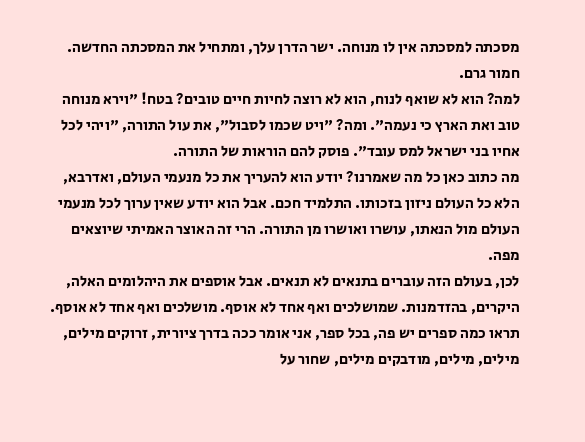מסכתה למסכתה אין לו מנוחה. ישר הדרן עלך, ומתחיל את המסכתה החדשה. חמור גרם.
למה? הוא לא שואף לנוח, הוא לא רוצה לחיות חיים טובים? בטח! "וירא מנוחה טוב ואת הארץ כי נעמה". ומה? "ויט שכמו לסבול", את עול התורה, "ויהי לכל אחיו בני ישראל למס עובד". פוסק להם הוראות של התורה.
מה כתוב כאן כל מה שאמרנו? יודע הוא להעריך את כל מנעמי העולם, ואדרבא, הלא כל העולם ניזון בזכותו. התלמיד חכם. אבל הוא יודע שאין ערוך לכל מנעמי העולם מול הנאתו, עושרו ואושרו מן התורה. הרי זה האוצר האמיתי שיוצאים מפה.
לכן, בעולם הזה עוברים בתנאים לא תנאים. אבל אוספים את היהלומים האלה, היקרים, בהזדמנות. שמושלכים ואף אחד לא אוסף. מושלכים ואף אחד לא אוסף. תראו כמה ספרים יש פה, בכל ספר, אני אומר ככה בדרך ציורית, זרוקים מילים, מילים, מילים, מודבקים מילים, שחור על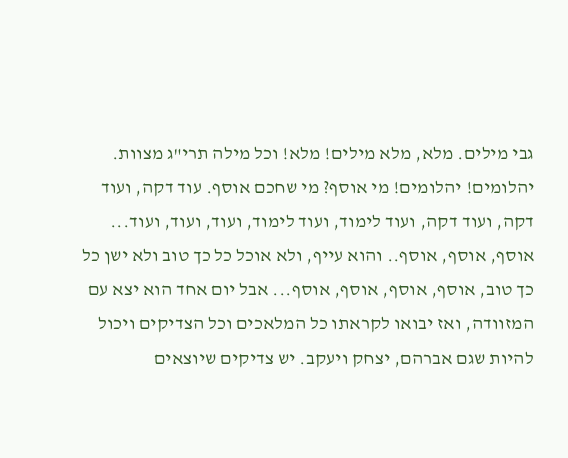גבי מילים. מלא, מלא מילים! מלא! וכל מילה תרי"ג מצוות. יהלומים! יהלומים! מי אוסף? מי שחכם אוסף. עוד דקה, ועוד דקה, ועוד דקה, ועוד לימוד, ועוד לימוד, ועוד, ועוד, ועוד... אוסף, אוסף, אוסף.. והוא עייף, ולא אוכל כל כך טוב ולא ישן כל כך טוב, אוסף, אוסף, אוסף, אוסף... אבל יום אחד הוא יצא עם המזוודה, ואז יבואו לקראתו כל המלאכים וכל הצדיקים ויכול להיות שגם אברהם, יצחק ויעקב. יש צדיקים שיוצאים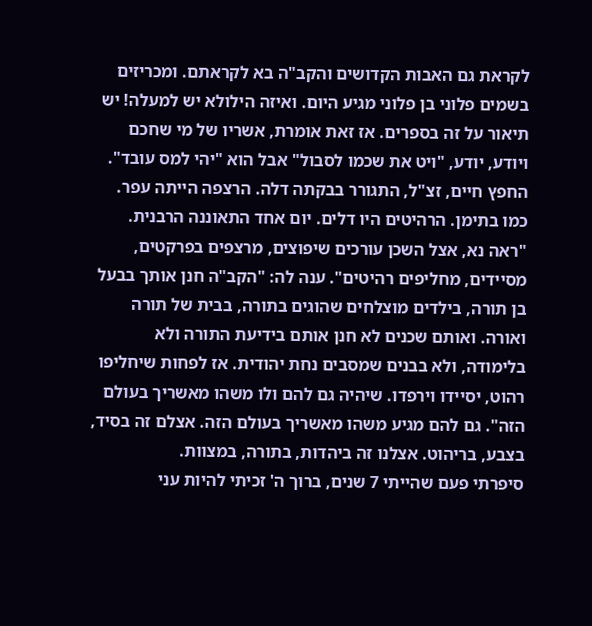לקראת גם האבות הקדושים והקב"ה בא לקראתם. ומכריזים בשמים פלוני בן פלוני מגיע היום. ואיזה הילולא יש למעלה! יש תיאור על זה בספרים. אז זאת אומרת, אשריו של מי שחכם ויודע, יודע, "ויט את שכמו לסבול" אבל הוא "יהי למס עובד".
החפץ חיים, זצ"ל, התגורר בבקתה דלה. הרצפה הייתה עפר. כמו בתימן. הרהיטים היו דלים. יום אחד התאוננה הרבנית. "ראה נא, אצל השכן עורכים שיפוצים, מרצפים בפרקטים, מסיידים, מחליפים רהיטים". ענה לה: "הקב"ה חנן אותך בבעל בן תורה, בילדים מוצלחים שהוגים בתורה, בבית של תורה ואורה. ואותם שכנים לא חנן אותם בידיעת התורה ולא בלימודה, ולא בבנים שמסבים נחת יהודית. אז לפחות שיחליפו רהוט, יסיידו וירפדו. שיהיה גם להם ולו משהו מאשריך בעולם הזה". גם להם מגיע משהו מאשריך בעולם הזה. אצלם זה בסיד, בצבע, בריהוט. אצלנו זה ביהדות, בתורה, במצוות.
סיפרתי פעם שהייתי 7 שנים, ברוך ה' זכיתי להיות עני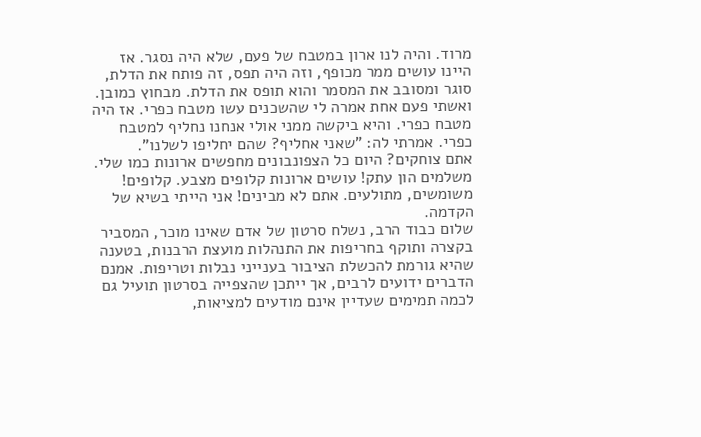מרוד. והיה לנו ארון במטבח של פעם, שלא היה נסגר. אז היינו עושים ממר מכופף, וזה היה תפס, זה פותח את הדלת, סוגר ומסובב את המסמר והוא תופס את הדלת. מבחוץ כמובן. ואשתי פעם אחת אמרה לי שהשכנים עשו מטבח כפרי. אז היה מטבח כפרי. והיא ביקשה ממני אולי אנחנו נחליף למטבח כפרי. אמרתי לה: "שאני אחליף? שהם יחליפו לשלנו".
אתם צוחקים? היום כל הצפונבונים מחפשים ארונות כמו שלי. משלמים הון עתק! עושים ארונות קלופים מצבע. קלופים! משומשים, מתולעים. אתם לא מבינים! אני הייתי בשיא של הקדמה.
שלום כבוד הרב, נשלח סרטון של אדם שאינו מוכר, המסביר בקצרה ותוקף בחריפות את התנהלות מועצת הרבנות, בטענה שהיא גורמת להכשלת הציבור בענייני נבלות וטריפות. אמנם הדברים ידועים לרבים, אך ייתכן שהצפייה בסרטון תועיל גם לכמה תמימים שעדיין אינם מודעים למציאות,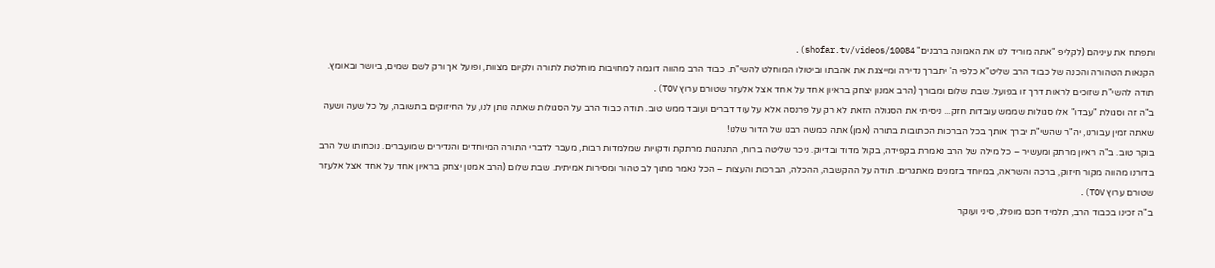ותפתח את עיניהם (לקליפ "אתה מוריד לנו את האמונה ברבנים" shofar.tv/videos/10084).
הקנאות הטהורה והכנה של כבוד הרב שליט"א כלפי ה' יתברך נדירה ומייצגת את אהבתו וביטולו המוחלט להשי"ת. כבוד הרב מהווה דוגמה למחויבות מוחלטת לתורה ולקיום מצוות, ופועל אך ורק לשם שמים, ביושר ובאומץ. תודה להשי"ת שזוכים לראות דרך זו בפועל. שבת שלום ומבורך (הרב אמנון יצחק בראיון אחד על אחד אצל אלעזר שטורם ערוץ TOV).
ב"ה זה וסגולת "עבדו" אלו סגולות שממש עובדות חזק... ניסיתי את הסגולה הזאת לא רק על פרנסה אלא על עוד דברים ועובד ממש טוב. תודה כבוד הרב על הסגולות שאתה נותן לנו, על החיזוקים בתשובה, על כל שעה ושעה שאתה זמין עבורנו, יה"ר שהשי"ת יברך אותך בכל הברכות הכתובות בתורה (אמן) אתה כמשה רבנו של הדור שלנו!
בוקר טוב. ב"ה ראיון מרתק ומעשיר – כל מילה של הרב נאמרת בקפידה, בקול מדוד ובדיוק. ניכר שליטה ברוח, התנהגות מרתקת ודקויות שמלמדות רבות, מעבר לדברי התורה המיוחדים והנדירים שמועברים. נוכחותו של הרב בדורנו מהווה מקור חיזוק, ברכה והשראה, במיוחד בזמנים מאתגרים. תודה על ההקשבה, ההכלה, הברכות והעצות – הכל נאמר מתוך לב טהור ומסירות אמיתית. שבת שלום (הרב אמנון יצחק בראיון אחד על אחד אצל אלעזר שטורם ערוץ TOV).
ב"ה זכינו בכבוד הרב, תלמיד חכם מופלג, סיני ועוקר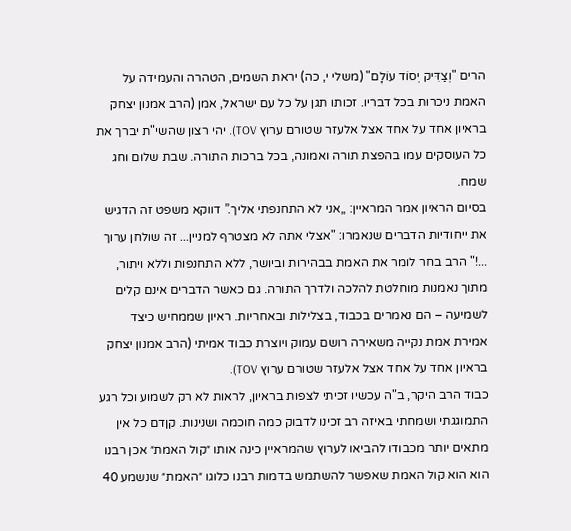הרים "וְצַדִּיק יְסוֹד עוֹלָם" (משלי י, כה) יראת השמים, הטהרה והעמידה על האמת ניכרות בכל דבריו. זכותו תגן על כל עם ישראל, אמן (הרב אמנון יצחק בראיון אחד על אחד אצל אלעזר שטורם ערוץ TOV). יהי רצון שהשי"ת יברך את כל העוסקים עמו בהפצת תורה ואמונה, בכל ברכות התורה. שבת שלום וחג שמח.
בסיום הראיון אמר המראיין: „אני לא התחנפתי אליך.” דווקא משפט זה הדגיש את ייחודיות הדברים שנאמרו: "אצלי אתה לא מצטרף למניין... זה שולחן ערוך ...!" הרב בחר לומר את האמת בבהירות וביושר, ללא התחנפות וללא ויתור, מתוך נאמנות מוחלטת להלכה ולדרך התורה. גם כאשר הדברים אינם קלים לשמיעה – הם נאמרים בכבוד, בצלילות ובאחריות. ראיון שממחיש כיצד אמירת אמת נקייה משאירה רושם עמוק ויוצרת כבוד אמיתי (הרב אמנון יצחק בראיון אחד על אחד אצל אלעזר שטורם ערוץ TOV).
כבוד הרב היקר, ב"ה עכשיו זכיתי לצפות בראיון, לראות לא רק לשמוע וכל רגע התמוגגתי ושמחתי באיזה רב זכינו לדבוק כמה חוכמה ושנינות. קןדם כל אין מתאים יותר מכבודו להביאו לערוץ שהמראיין כינה אותו ״קול האמת״ אכן רבנו הוא הוא קול האמת שאפשר להשתמש בדמות רבנו כלוגו ״האמת״ שנשמע 40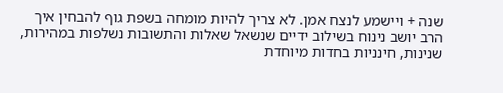שנה + ויישמע לנצח אמן. לא צריך להיות מומחה בשפת גוף להבחין איך הרב יושב נינוח בשילוב ידיים שנשאל שאלות והתשובות נשלפות במהירות, שנינות, חינניות בחדות מיוחדת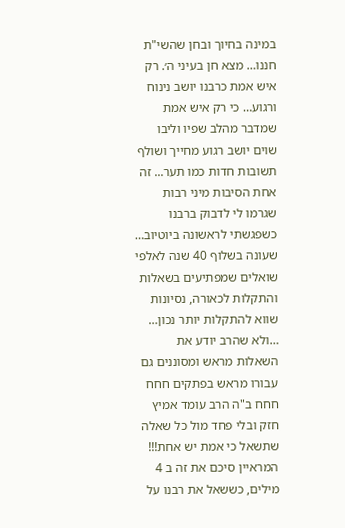במינה בחיוך ובחן שהשי"ת חננו… מצא חן בעיני ה׳. רק איש אמת כרבנו יושב נינוח ורגוע… כי רק איש אמת שמדבר מהלב שפיו וליבו שוים יושב רגוע מחייך ושולף תשובות חדות כמו תער... זה אחת הסיבות מיני רבות שגרמו לי לדבוק ברבנו כשפגשתי לראשונה ביוטיוב… שעונה בשלוף 40 שנה לאלפי שואלים שמפתיעים בשאלות והתקלות לכאורה, נסיונות שווא להתקלות יותר נכון… …ולא שהרב יודע את השאלות מראש ומסוננים גם עבורו מראש בפתקים חחח חחח ב"ה הרב עומד אמיץ חזק ובלי פחד מול כל שאלה שתשאל כי אמת יש אחת!!! המראיין סיכם את זה ב 4 מילים, כששאל את רבנו על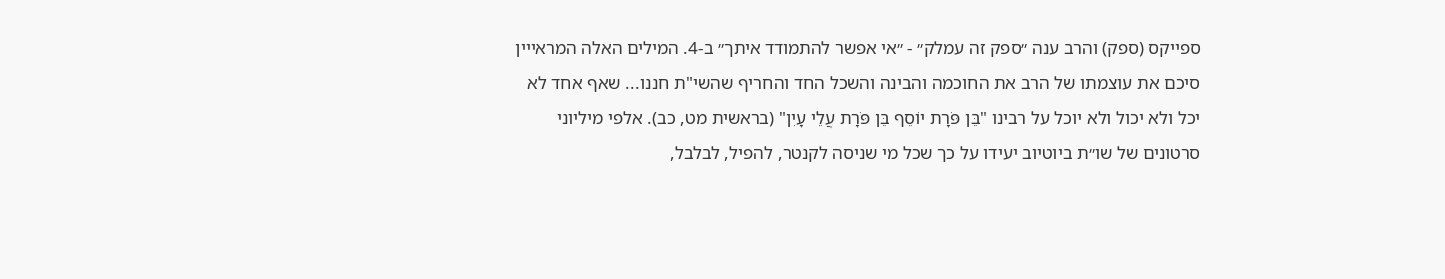ספייקס (ספק) והרב ענה ״ספק זה עמלק״ - ״אי אפשר להתמודד איתך״ ב-4. המילים האלה המראייין סיכם את עוצמתו של הרב את החוכמה והבינה והשכל החד והחריף שהשי"ת חננו... שאף אחד לא יכל ולא יכול ולא יוכל על רבינו "בֵּן פֹּרָת יוֹסֵף בֵּן פֹּרָת עֲלֵי עָיִן" (בראשית מט, כב). אלפי מיליוני סרטונים של שו״ת ביוטיוב יעידו על כך שכל מי שניסה לקנטר, להפיל, לבלבל,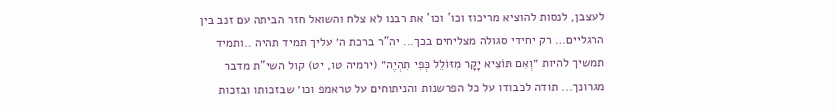לעצבן, לנסות להוציא מריכוז וכו' וכו' את רבנו לא צלח והשואל חזר הביתה עם זנב בין הרגליים… רק יחידי סגולה מצליחים בכך... יה"ר ברכת ה׳ עליך תמיד תהיה ..ותמיד תמשיך להיות ״וְאִם תּוֹצִיא יָקָר מִזּוֹלֵל כְּפִי תִהְיֶה״ (ירמיה טו, יט) קול השי"ת מדבר מגרונך... תודה לכבודו על כל הפרשנות והניתוחים על טראמפ וכו׳ שבזכותו ובזכות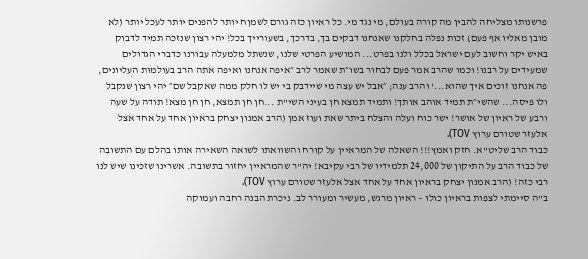פרשנותו מצליחה להבין מה קורה בעולם, מי נגד מי. כל ראיון כזה גורם לשמןח יותר להפנים יותר לעכל יותר (לא מובן מאליו אף פעם) זכות נפלה בחלקנו שאנחנו דבקים בך, בדרכך, בשעורייך בכל! יהי רצון שנזכה תמיד לדבוק באיש יקר וחשוב לעם ישראל בכלל ולנו בפרט... המושיע הפרטי שלנו, שנשתל מלמעלה עבורנו כדברי הגדולים שמעידים על רבנו! וכמו שהרב אמר פעם לבחור בשו״ת שאמר לרב ״איפה אנחנו ואיפה אתה הרב בעולמות העליונים, פה אנחנו זוכים איך שהוא...' והרב ענה; ״אבל יש עצה מי שיידבק בי יש לו חלק ממה שאקבל שם״ יהי רצון שנקבל ולו פיסה... שהשי״ת תמיד אוהב אותך! ותמיד תמצא חן בעיני השי"ת ...חן חן תמצא, חן חן מצא! תודה על שעה ורבע של ראיון של אושר! ישר כוח ועלה והצלח ביתר שאת ועוז אמן (הרב אמנון יצחק בראיון אחד על אחד אצל אלעזר שטורם ערוץ TOV).
כבוד הרב שליט"א. חזק ואמץ!!! השאלה של המראיין על קורח והשוואתו לשואה השאירה אותו בהלם עם התשובה של כבוד הרב על התיקון של 24,000 תלמידיו של רבי עקיבא! יה"ר שהמראיין יחזור בתשובה. אשרינו שזכינו שיש לנו רבי כזה! (הרב אמנון יצחק בראיון אחד על אחד אצל אלעזר שטורם ערוץ TOV).
ב"ה סיימתי לצפות בראיון כולו – ראיון מרגש, מעשיר ומעורר לב. ניכרת הבנה רחבה ועמוקה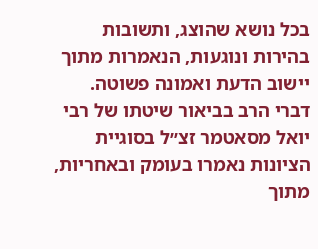בכל נושא שהוצג, ותשובות בהירות ונוגעות, הנאמרות מתוך יישוב הדעת ואמונה פשוטה. דברי הרב בביאור שיטתו של רבי יואל מסאטמר זצ״ל בסוגיית הציונות נאמרו בעומק ובאחריות, מתוך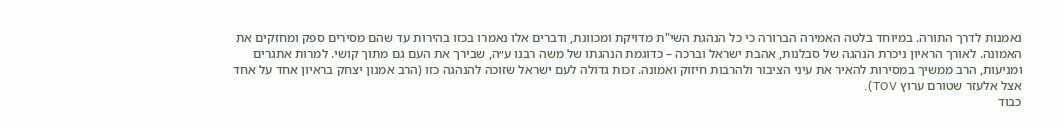נאמנות לדרך התורה. במיוחד בלטה האמירה הברורה כי כל הנהגת השי"ת מדויקת ומכוונת, ודברים אלו נאמרו בכזו בהירות עד שהם מסירים ספק ומחזקים את האמונה. לאורך הראיון ניכרת הנהגה של סבלנות, אהבת ישראל וברכה – כדוגמת הנהגתו של משה רבנו ע״ה, שבירך את העם גם מתוך קושי. למרות אתגרים ומניעות, הרב ממשיך במסירות להאיר את עיני הציבור ולהרבות חיזוק ואמונה. זכות גדולה לעם ישראל שזוכה להנהגה כזו (הרב אמנון יצחק בראיון אחד על אחד אצל אלעזר שטורם ערוץ TOV).
כבוד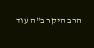הרב היקר ב"ה עוד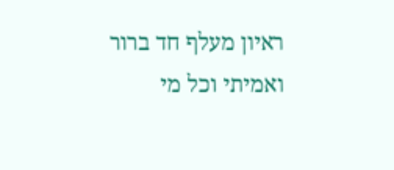ראיון מעלף חד ברור ואמיתי וכל מי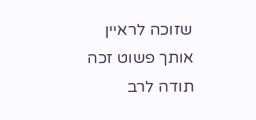שזוכה לראיין אותך פשוט זכה תודה לרב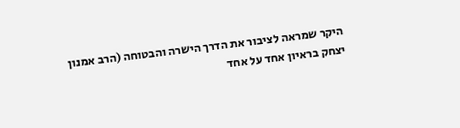היקר שמראה לציבור את הדרך הישרה והבטוחה (הרב אמנון יצחק בראיון אחד על אחד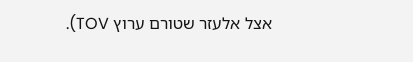אצל אלעזר שטורם ערוץ TOV).